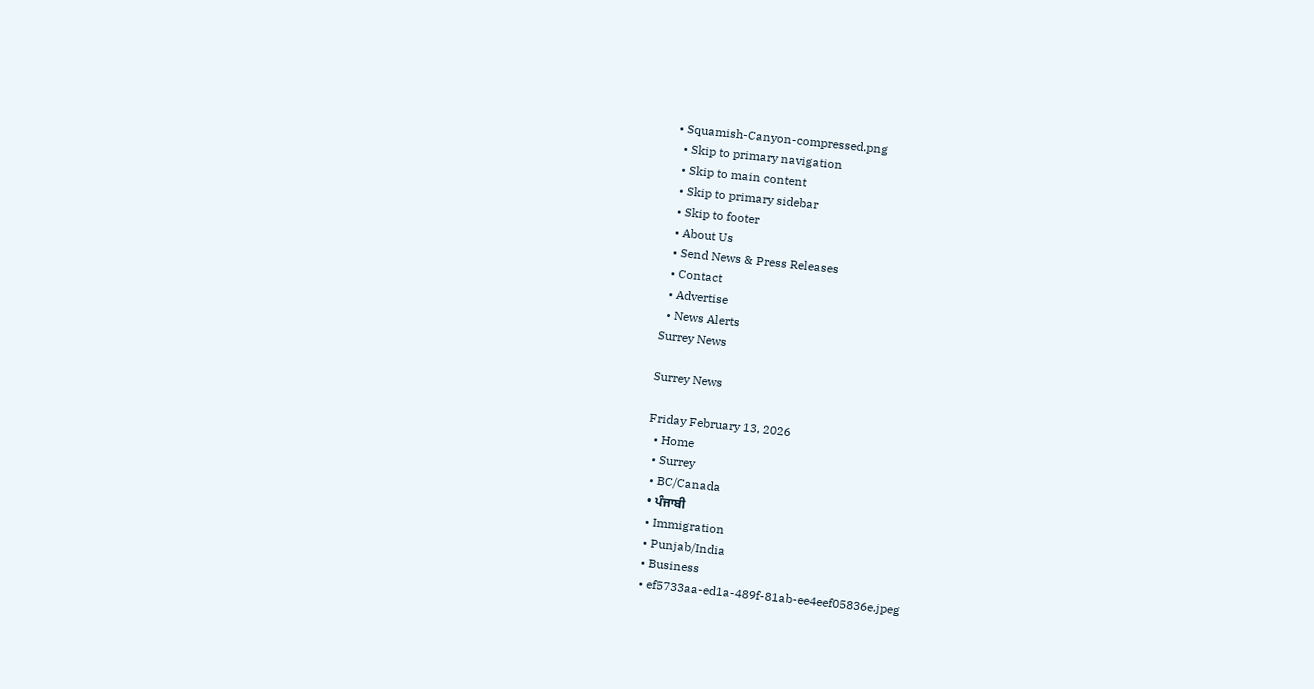• Squamish-Canyon-compressed.png
  • Skip to primary navigation
  • Skip to main content
  • Skip to primary sidebar
  • Skip to footer
  • About Us
  • Send News & Press Releases
  • Contact
  • Advertise
  • News Alerts
Surrey News

Surrey News

Friday February 13, 2026
  • Home
  • Surrey
  • BC/Canada
  • ਪੰਜਾਬੀ
  • Immigration
  • Punjab/India
  • Business
  • ef5733aa-ed1a-489f-81ab-ee4eef05836e.jpeg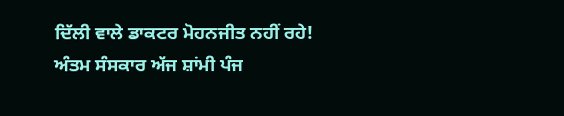ਦਿੱਲੀ ਵਾਲੇ ਡਾਕਟਰ ਮੋਹਨਜੀਤ ਨਹੀਂ ਰਹੇ! ਅੰਤਮ ਸੰਸਕਾਰ ਅੱਜ ਸ਼ਾਂਮੀ ਪੰਜ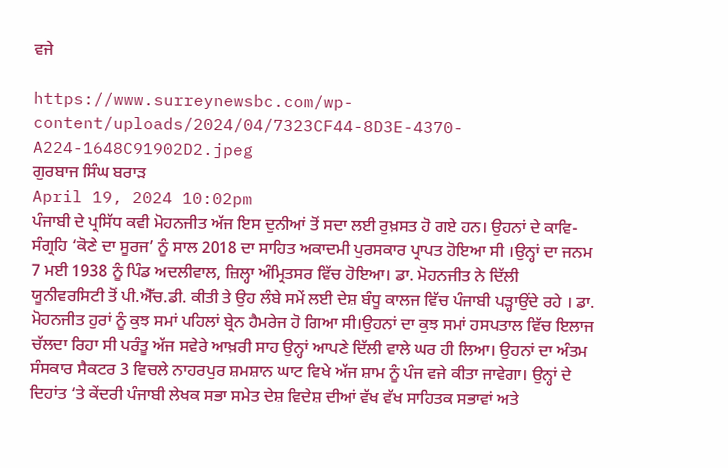ਵਜੇ

https://www.surreynewsbc.com/wp-content/uploads/2024/04/7323CF44-8D3E-4370-A224-1648C91902D2.jpeg
ਗੁਰਬਾਜ ਸਿੰਘ ਬਰਾੜ
April 19, 2024 10:02pm
ਪੰਜਾਬੀ ਦੇ ਪ੍ਰਸਿੱਧ ਕਵੀ ਮੋਹਨਜੀਤ ਅੱਜ ਇਸ ਦੁਨੀਆਂ ਤੋਂ ਸਦਾ ਲਈ ਰੁਖ਼ਸਤ ਹੋ ਗਏ ਹਨ। ਉਹਨਾਂ ਦੇ ਕਾਵਿ-ਸੰਗ੍ਰਹਿ ‘ਕੋਣੇ ਦਾ ਸੂਰਜ’ ਨੂੰ ਸਾਲ 2018 ਦਾ ਸਾਹਿਤ ਅਕਾਦਮੀ ਪੁਰਸਕਾਰ ਪ੍ਰਾਪਤ ਹੋਇਆ ਸੀ ।ਉਨ੍ਹਾਂ ਦਾ ਜਨਮ 7 ਮਈ 1938 ਨੂੰ ਪਿੰਡ ਅਦਲੀਵਾਲ, ਜ਼ਿਲ੍ਹਾ ਅੰਮ੍ਰਿਤਸਰ ਵਿੱਚ ਹੋਇਆ। ਡਾ. ਮੋਹਨਜੀਤ ਨੇ ਦਿੱਲੀ ਯੂਨੀਵਰਸਿਟੀ ਤੋਂ ਪੀ.ਐੱਚ.ਡੀ. ਕੀਤੀ ਤੇ ਉਹ ਲੰਬੇ ਸਮੇਂ ਲਈ ਦੇਸ਼ ਬੰਧੂ ਕਾਲਜ ਵਿੱਚ ਪੰਜਾਬੀ ਪੜ੍ਹਾਉਂਦੇ ਰਹੇ । ਡਾ. ਮੋਹਨਜੀਤ ਹੁਰਾਂ ਨੂੰ ਕੁਝ ਸਮਾਂ ਪਹਿਲਾਂ ਬ੍ਰੇਨ ਹੈਮਰੇਜ ਹੋ ਗਿਆ ਸੀ।ਉਹਨਾਂ ਦਾ ਕੁਝ ਸਮਾਂ ਹਸਪਤਾਲ ਵਿੱਚ ਇਲਾਜ ਚੱਲਦਾ ਰਿਹਾ ਸੀ ਪਰੰਤੂ ਅੱਜ ਸਵੇਰੇ ਆਖ਼ਰੀ ਸਾਹ ਉਨ੍ਹਾਂ ਆਪਣੇ ਦਿੱਲੀ ਵਾਲੇ ਘਰ ਹੀ ਲਿਆ। ਉਹਨਾਂ ਦਾ ਅੰਤਮ ਸੰਸਕਾਰ ਸੈਕਟਰ 3 ਵਿਚਲੇ ਨਾਹਰਪੁਰ ਸ਼ਮਸ਼ਾਨ ਘਾਟ ਵਿਖੇ ਅੱਜ ਸ਼ਾਮ ਨੂੰ ਪੰਜ ਵਜੇ ਕੀਤਾ ਜਾਵੇਗਾ। ਉਨ੍ਹਾਂ ਦੇ ਦਿਹਾਂਤ ‘ਤੇ ਕੇਂਦਰੀ ਪੰਜਾਬੀ ਲੇਖਕ ਸਭਾ ਸਮੇਤ ਦੇਸ਼ ਵਿਦੇਸ਼ ਦੀਆਂ ਵੱਖ ਵੱਖ ਸਾਹਿਤਕ ਸਭਾਵਾਂ ਅਤੇ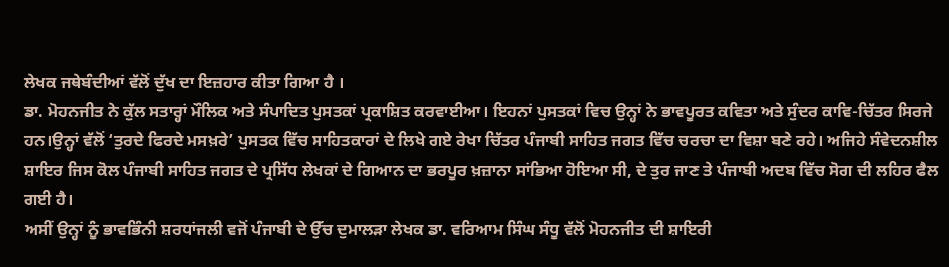ਲੇਖਕ ਜਥੇਬੰਦੀਆਂ ਵੱਲੋਂ ਦੁੱਖ ਦਾ ਇਜ਼ਹਾਰ ਕੀਤਾ ਗਿਆ ਹੈ ।
ਡਾ. ਮੋਹਨਜੀਤ ਨੇ ਕੁੱਲ ਸਤਾਰ੍ਹਾਂ ਮੌਲਿਕ ਅਤੇ ਸੰਪਾਦਿਤ ਪੁਸਤਕਾਂ ਪ੍ਰਕਾਸ਼ਿਤ ਕਰਵਾਈਆ। ਇਹਨਾਂ ਪੁਸਤਕਾਂ ਵਿਚ ਉਨ੍ਹਾਂ ਨੇ ਭਾਵਪੂਰਤ ਕਵਿਤਾ ਅਤੇ ਸੁੰਦਰ ਕਾਵਿ-ਚਿੱਤਰ ਸਿਰਜੇ ਹਨ।ਉਨ੍ਹਾਂ ਵੱਲੋਂ ‘ਤੁਰਦੇ ਫਿਰਦੇ ਮਸਖ਼ਰੇ’ ਪੁਸਤਕ ਵਿੱਚ ਸਾਹਿਤਕਾਰਾਂ ਦੇ ਲਿਖੇ ਗਏ ਰੇਖਾ ਚਿੱਤਰ ਪੰਜਾਬੀ ਸਾਹਿਤ ਜਗਤ ਵਿੱਚ ਚਰਚਾ ਦਾ ਵਿਸ਼ਾ ਬਣੇ ਰਹੇ। ਅਜਿਹੇ ਸੰਵੇਦਨਸ਼ੀਲ ਸ਼ਾਇਰ ਜਿਸ ਕੋਲ ਪੰਜਾਬੀ ਸਾਹਿਤ ਜਗਤ ਦੇ ਪ੍ਰਸਿੱਧ ਲੇਖਕਾਂ ਦੇ ਗਿਆਨ ਦਾ ਭਰਪੂਰ ਖ਼ਜ਼ਾਨਾ ਸਾਂਭਿਆ ਹੋਇਆ ਸੀ, ਦੇ ਤੁਰ ਜਾਣ ਤੇ ਪੰਜਾਬੀ ਅਦਬ ਵਿੱਚ ਸੋਗ ਦੀ ਲਹਿਰ ਫੈਲ ਗਈ ਹੈ।
ਅਸੀਂ ਉਨ੍ਹਾਂ ਨੂੰ ਭਾਵਭਿੰਨੀ ਸ਼ਰਧਾਂਜਲੀ ਵਜੋਂ ਪੰਜਾਬੀ ਦੇ ਉੱਚ ਦੁਮਾਲੜਾ ਲੇਖਕ ਡਾ. ਵਰਿਆਮ ਸਿੰਘ ਸੰਧੂ ਵੱਲੋਂ ਮੋਹਨਜੀਤ ਦੀ ਸ਼ਾਇਰੀ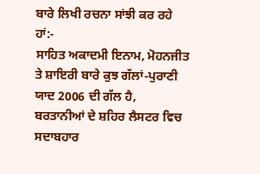ਬਾਰੇ ਲਿਖੀ ਰਚਨਾ ਸਾਂਝੀ ਕਰ ਰਹੇ ਹਾਂ:-
ਸਾਹਿਤ ਅਕਾਦਮੀ ਇਨਾਮ, ਮੋਹਨਜੀਤ ਤੇ ਸ਼ਾਇਰੀ ਬਾਰੇ ਕੁਝ ਗੱਲਾਂ-ਪੁਰਾਣੀ ਯਾਦ 2006 ਦੀ ਗੱਲ ਹੈ, ਬਰਤਾਨੀਆਂ ਦੇ ਸ਼ਹਿਰ ਲੈਸਟਰ ਵਿਚ ਸਦਾਬਹਾਰ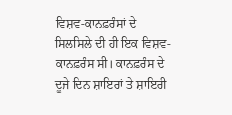ਵਿਸ਼ਵ-ਕਾਨਫ਼ਰੰਸਾਂ ਦੇ ਸਿਲਸਿਲੇ ਦੀ ਹੀ ਇਕ ਵਿਸ਼ਵ-ਕਾਨਫ਼ਰੰਸ ਸੀ। ਕਾਨਫ਼ਰੰਸ ਦੇ ਦੂਜੇ ਦਿਨ ਸ਼ਾਇਰਾਂ ਤੇ ਸ਼ਾਇਰੀ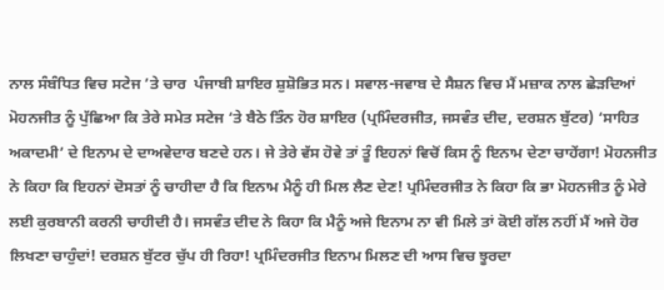ਨਾਲ ਸੰਬੰਧਿਤ ਵਿਚ ਸਟੇਜ ’ਤੇ ਚਾਰ  ਪੰਜਾਬੀ ਸ਼ਾਇਰ ਸ਼ੁਸ਼ੋਭਿਤ ਸਨ। ਸਵਾਲ-ਜਵਾਬ ਦੇ ਸੈਸ਼ਨ ਵਿਚ ਮੈਂ ਮਜ਼ਾਕ ਨਾਲ ਛੇੜਦਿਆਂ ਮੋਹਨਜੀਤ ਨੂੰ ਪੁੱਛਿਆ ਕਿ ਤੇਰੇ ਸਮੇਤ ਸਟੇਜ ‘ਤੇ ਬੈਠੇ ਤਿੰਨ ਹੋਰ ਸ਼ਾਇਰ (ਪ੍ਰਮਿੰਦਰਜੀਤ, ਜਸਵੰਤ ਦੀਦ, ਦਰਸ਼ਨ ਬੁੱਟਰ) ‘ਸਾਹਿਤ ਅਕਾਦਮੀ’ ਦੇ ਇਨਾਮ ਦੇ ਦਾਅਵੇਦਾਰ ਬਣਦੇ ਹਨ। ਜੇ ਤੇਰੇ ਵੱਸ ਹੋਵੇ ਤਾਂ ਤੂੰ ਇਹਨਾਂ ਵਿਚੋਂ ਕਿਸ ਨੂੰ ਇਨਾਮ ਦੇਣਾ ਚਾਹੇਂਗਾ! ਮੋਹਨਜੀਤ ਨੇ ਕਿਹਾ ਕਿ ਇਹਨਾਂ ਦੋਸਤਾਂ ਨੂੰ ਚਾਹੀਦਾ ਹੈ ਕਿ ਇਨਾਮ ਮੈਨੂੰ ਹੀ ਮਿਲ ਲੈਣ ਦੇਣ! ਪ੍ਰਮਿੰਦਰਜੀਤ ਨੇ ਕਿਹਾ ਕਿ ਭਾ ਮੋਹਨਜੀਤ ਨੂੰ ਮੇਰੇ ਲਈ ਕੁਰਬਾਨੀ ਕਰਨੀ ਚਾਹੀਦੀ ਹੈ। ਜਸਵੰਤ ਦੀਦ ਨੇ ਕਿਹਾ ਕਿ ਮੈਨੂੰ ਅਜੇ ਇਨਾਮ ਨਾ ਵੀ ਮਿਲੇ ਤਾਂ ਕੋਈ ਗੱਲ ਨਹੀਂ ਮੈਂ ਅਜੇ ਹੋਰ ਲਿਖਣਾ ਚਾਹੁੰਦਾਂ! ਦਰਸ਼ਨ ਬੁੱਟਰ ਚੁੱਪ ਹੀ ਰਿਹਾ! ਪ੍ਰਮਿੰਦਰਜੀਤ ਇਨਾਮ ਮਿਲਣ ਦੀ ਆਸ ਵਿਚ ਝੂਰਦਾ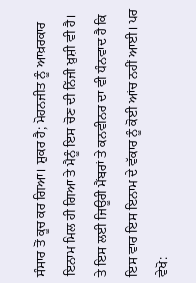ਸੰਸਾਰ ਤੋਂ ਕੂਚ ਕਰ ਗਿਆ। ਸ਼ੁਕਰ ਹੈ; ਮੋਹਨਜੀਤ ਨੂੰ ਆਖ਼ਰਕਾਰ ਇਨਾਮ ਮਿਲ ਹੀ ਗਿਆ ਤੇ ਮੈਨੂੰ ਇਸ ਚੋਣ ਦੀ ਨਿੱਜੀ ਖ਼ੁਸ਼ੀ ਵੀ ਹੈ। ਤੇ ਇਸ ਲਈ ਜਿਊਰੀ ਮੈਂਬਰਾਂ ਤੇ ਕਨਵੀਨਰ ਦਾ ਵੀ ਧੰਨਵਾਦ ਹੈ ਕਿ ਇਸ ਵਾਰ ਇਸ ਇਨਾਮ ਦੇ ਵੱਕਾਰ ਨੂੰ ਕੋਈ ਆਂਚ ਨਹੀਂ ਆਈ। ਪਰ ਵੇਖੋ: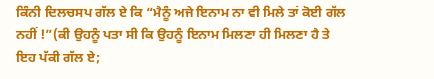ਕਿੰਨੀ ਦਿਲਚਸਪ ਗੱਲ ਏ ਕਿ “ਮੈਨੂੰ ਅਜੇ ਇਨਾਮ ਨਾ ਵੀ ਮਿਲੇ ਤਾਂ ਕੋਈ ਗੱਲ ਨਹੀਂ !”(ਕੀ ਉਹਨੂੰ ਪਤਾ ਸੀ ਕਿ ਉਹਨੂੰ ਇਨਾਮ ਮਿਲਣਾ ਹੀ ਮਿਲਣਾ ਹੈ ਤੇ ਇਹ ਪੱਕੀ ਗੱਲ ਏ;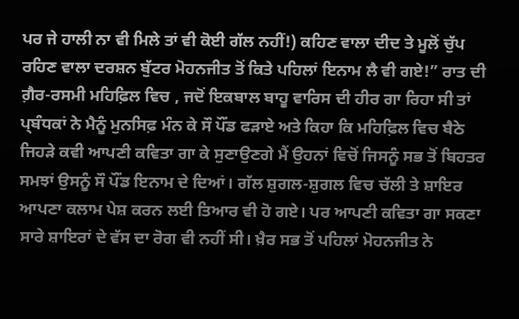ਪਰ ਜੇ ਹਾਲੀ ਨਾ ਵੀ ਮਿਲੇ ਤਾਂ ਵੀ ਕੋਈ ਗੱਲ ਨਹੀਂ!) ਕਹਿਣ ਵਾਲਾ ਦੀਦ ਤੇ ਮੂਲੋਂ ਚੁੱਪ ਰਹਿਣ ਵਾਲਾ ਦਰਸ਼ਨ ਬੁੱਟਰ ਮੋਹਨਜੀਤ ਤੋਂ ਕਿਤੇ ਪਹਿਲਾਂ ਇਨਾਮ ਲੈ ਵੀ ਗਏ!” ਰਾਤ ਦੀ ਗ਼ੈਰ-ਰਸਮੀ ਮਹਿਫ਼ਿਲ ਵਿਚ , ਜਦੋਂ ਇਕਬਾਲ ਬਾਹੂ ਵਾਰਿਸ ਦੀ ਹੀਰ ਗਾ ਰਿਹਾ ਸੀ ਤਾਂ ਪ੍ਬੰਧਕਾਂ ਨੇ ਮੈਨੂੰ ਮੁਨਸਿਫ਼ ਮੰਨ ਕੇ ਸੌ ਪੌਂਡ ਫੜਾਏ ਅਤੇ ਕਿਹਾ ਕਿ ਮਹਿਫ਼ਿਲ ਵਿਚ ਬੈਠੇ ਜਿਹੜੇ ਕਵੀ ਆਪਣੀ ਕਵਿਤਾ ਗਾ ਕੇ ਸੁਣਾਉਣਗੇ ਮੈਂ ਉਹਨਾਂ ਵਿਚੋਂ ਜਿਸਨੂੰ ਸਭ ਤੋਂ ਬਿਹਤਰ ਸਮਝਾਂ ਉਸਨੂੰ ਸੌ ਪੌਂਡ ਇਨਾਮ ਦੇ ਦਿਆਂ। ਗੱਲ ਸ਼ੁਗਲ-ਸ਼ੁਗਲ ਵਿਚ ਚੱਲੀ ਤੇ ਸ਼ਾਇਰ ਆਪਣਾ ਕਲਾਮ ਪੇਸ਼ ਕਰਨ ਲਈ ਤਿਆਰ ਵੀ ਹੋ ਗਏ। ਪਰ ਆਪਣੀ ਕਵਿਤਾ ਗਾ ਸਕਣਾ ਸਾਰੇ ਸ਼ਾਇਰਾਂ ਦੇ ਵੱਸ ਦਾ ਰੋਗ ਵੀ ਨਹੀਂ ਸੀ। ਖ਼ੈਰ ਸਭ ਤੋਂ ਪਹਿਲਾਂ ਮੋਹਨਜੀਤ ਨੇ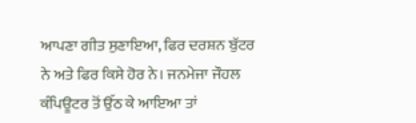ਆਪਣਾ ਗੀਤ ਸੁਣਾਇਆ, ਫਿਰ ਦਰਸ਼ਨ ਬੁੱਟਰ ਨੇ ਅਤੇ ਫਿਰ ਕਿਸੇ ਹੋਰ ਨੇ। ਜਨਮੇਜਾ ਜੌਹਲ ਕੰਪਿਊਟਰ ਤੋਂ ਉੱਠ ਕੇ ਆਇਆ ਤਾਂ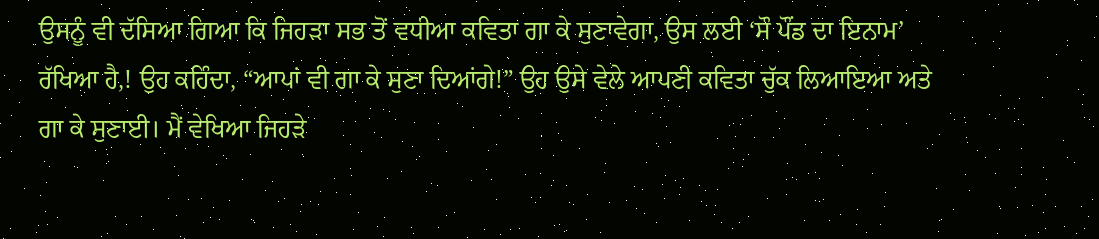ਉਸਨੂੰ ਵੀ ਦੱਸਿਆ ਗਿਆ ਕਿ ਜਿਹੜਾ ਸਭ ਤੋਂ ਵਧੀਆ ਕਵਿਤਾ ਗਾ ਕੇ ਸੁਣਾਵੇਗਾ, ਉਸ ਲਈ ‘ਸੌ ਪੌਂਡ ਦਾ ਇਨਾਮ’ ਰੱਖਿਆ ਹੈ,! ਉਹ ਕਹਿੰਦਾ, “ਆਪਾਂ ਵੀ ਗਾ ਕੇ ਸੁਣਾ ਦਿਆਂਗੇ!” ਉਹ ਉਸੇ ਵੇਲੇ ਆਪਣੀ ਕਵਿਤਾ ਚੁੱਕ ਲਿਆਇਆ ਅਤੇ ਗਾ ਕੇ ਸੁਣਾਈ। ਮੈਂ ਵੇਖਿਆ ਜਿਹੜੇ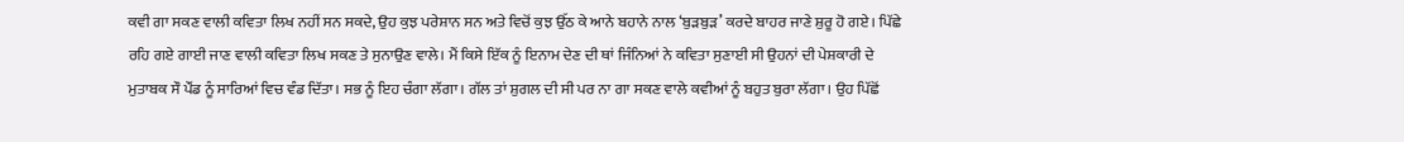ਕਵੀ ਗਾ ਸਕਣ ਵਾਲੀ ਕਵਿਤਾ ਲਿਖ ਨਹੀਂ ਸਨ ਸਕਦੇ, ਉਹ ਕੁਝ ਪਰੇਸ਼ਾਨ ਸਨ ਅਤੇ ਵਿਚੋਂ ਕੁਝ ਉੱਠ ਕੇ ਆਨੇ ਬਹਾਨੇ ਨਾਲ ‘ਬੁੜਬੁੜ’ ਕਰਦੇ ਬਾਹਰ ਜਾਣੇ ਸ਼ੁਰੂ ਹੋ ਗਏ। ਪਿੱਛੇ ਰਹਿ ਗਏ ਗਾਈ ਜਾਣ ਵਾਲੀ ਕਵਿਤਾ ਲਿਖ ਸਕਣ ਤੇ ਸੁਨਾਉਣ ਵਾਲੇ। ਮੈਂ ਕਿਸੇ ਇੱਕ ਨੂੰ ਇਨਾਮ ਦੇਣ ਦੀ ਥਾਂ ਜਿੰਨਿਆਂ ਨੇ ਕਵਿਤਾ ਸੁਣਾਈ ਸੀ ਉਹਨਾਂ ਦੀ ਪੇਸ਼ਕਾਰੀ ਦੇ ਮੁਤਾਬਕ ਸੌ ਪੌਂਡ ਨੂੰ ਸਾਰਿਆਂ ਵਿਚ ਵੰਡ ਦਿੱਤਾ। ਸਭ ਨੂੰ ਇਹ ਚੰਗਾ ਲੱਗਾ। ਗੱਲ ਤਾਂ ਸ਼ੁਗਲ ਦੀ ਸੀ ਪਰ ਨਾ ਗਾ ਸਕਣ ਵਾਲੇ ਕਵੀਆਂ ਨੂੰ ਬਹੁਤ ਬੁਰਾ ਲੱਗਾ। ਉਹ ਪਿੱਛੋਂ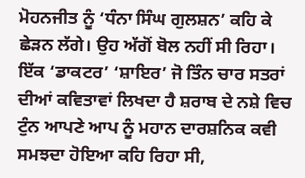ਮੋਹਨਜੀਤ ਨੂੰ ‘ਧੰਨਾ ਸਿੰਘ ਗੁਲਸ਼ਨ’ ਕਹਿ ਕੇ ਛੇੜਨ ਲੱਗੇ। ਉਹ ਅੱਗੋਂ ਬੋਲ ਨਹੀਂ ਸੀ ਰਿਹਾ। ਇੱਕ ‘ਡਾਕਟਰ’ ‘ਸ਼ਾਇਰ’ ਜੋ ਤਿੰਨ ਚਾਰ ਸਤਰਾਂ ਦੀਆਂ ਕਵਿਤਾਵਾਂ ਲਿਖਦਾ ਹੈ ਸ਼ਰਾਬ ਦੇ ਨਸ਼ੇ ਵਿਚ ਟੁੰਨ ਆਪਣੇ ਆਪ ਨੂੰ ਮਹਾਨ ਦਾਰਸ਼ਨਿਕ ਕਵੀ ਸਮਝਦਾ ਹੋਇਆ ਕਹਿ ਰਿਹਾ ਸੀ,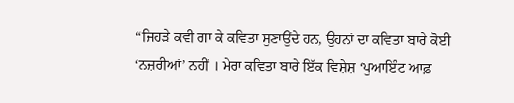“ਜਿਹੜੇ ਕਵੀ ਗਾ ਕੇ ਕਵਿਤਾ ਸੁਣਾਉਂਦੇ ਹਨ, ਉਹਨਾਂ ਦਾ ਕਵਿਤਾ ਬਾਰੇ ਕੋਈ ‘ਨਜ਼ਰੀਆਂ’ ਨਹੀਂ । ਮੇਰਾ ਕਵਿਤਾ ਬਾਰੇ ਇੱਕ ਵਿਸ਼ੇਸ਼ ‘ਪੁਆਇੰਟ ਆਫ਼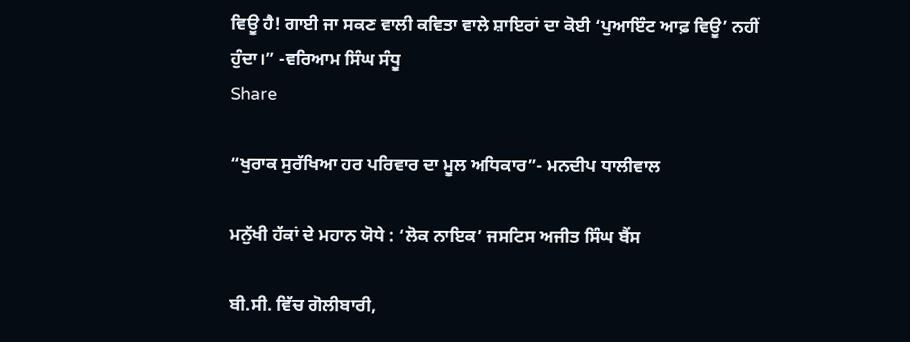ਵਿਊ ਹੈ! ਗਾਈ ਜਾ ਸਕਣ ਵਾਲੀ ਕਵਿਤਾ ਵਾਲੇ ਸ਼ਾਇਰਾਂ ਦਾ ਕੋਈ ‘ਪੁਆਇੰਟ ਆਫ਼ ਵਿਊ’ ਨਹੀਂ ਹੁੰਦਾ।” -ਵਰਿਆਮ ਸਿੰਘ ਸੰਧੂ
Share

“ਖੁਰਾਕ ਸੁਰੱਖਿਆ ਹਰ ਪਰਿਵਾਰ ਦਾ ਮੂਲ ਅਧਿਕਾਰ”- ਮਨਦੀਪ ਧਾਲੀਵਾਲ

ਮਨੁੱਖੀ ਹੱਕਾਂ ਦੇ ਮਹਾਨ ਯੋਧੇ : ‘ਲੋਕ ਨਾਇਕ’ ਜਸਟਿਸ ਅਜੀਤ ਸਿੰਘ ਬੈਂਸ

ਬੀ.ਸੀ. ਵਿੱਚ ਗੋਲੀਬਾਰੀ,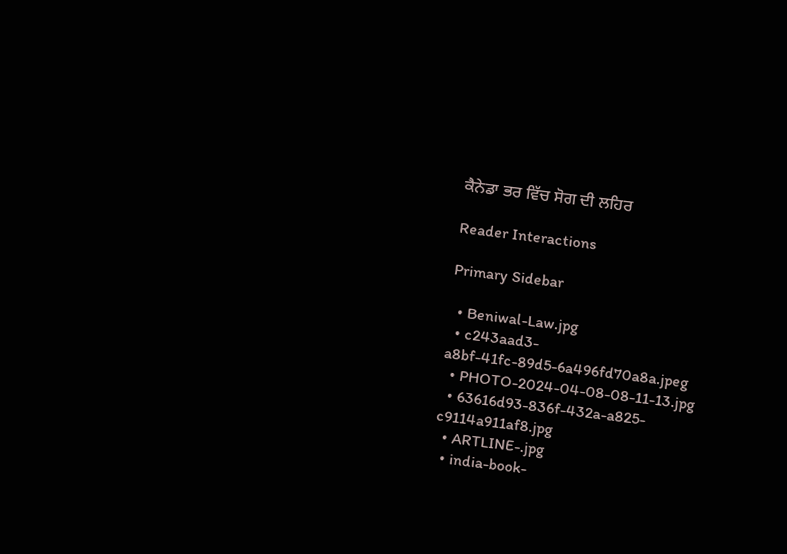ਕੈਨੇਡਾ ਭਰ ਵਿੱਚ ਸੋਗ ਦੀ ਲਹਿਰ

Reader Interactions

Primary Sidebar

  • Beniwal-Law.jpg
  • c243aad3-a8bf-41fc-89d5-6a496fd70a8a.jpeg
  • PHOTO-2024-04-08-08-11-13.jpg
  • 63616d93-836f-432a-a825-c9114a911af8.jpg
  • ARTLINE-.jpg
  • india-book-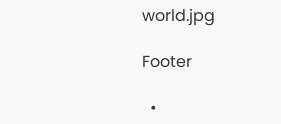world.jpg

Footer

  •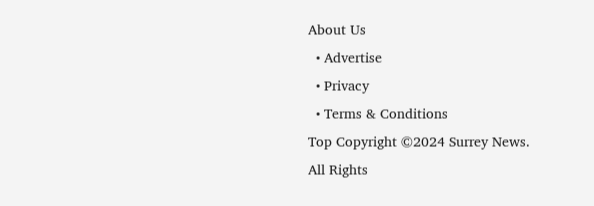About Us
  • Advertise
  • Privacy
  • Terms & Conditions
Top Copyright ©2024 Surrey News. All Rights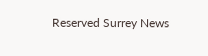Reserved Surrey News